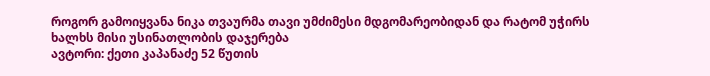როგორ გამოიყვანა ნიკა თვაურმა თავი უმძიმესი მდგომარეობიდან და რატომ უჭირს ხალხს მისი უსინათლობის დაჯერება
ავტორი: ქეთი კაპანაძე 52 წუთის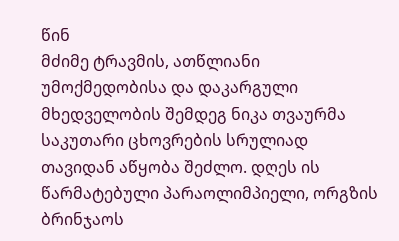წინ
მძიმე ტრავმის, ათწლიანი უმოქმედობისა და დაკარგული მხედველობის შემდეგ ნიკა თვაურმა საკუთარი ცხოვრების სრულიად თავიდან აწყობა შეძლო. დღეს ის წარმატებული პარაოლიმპიელი, ორგზის ბრინჯაოს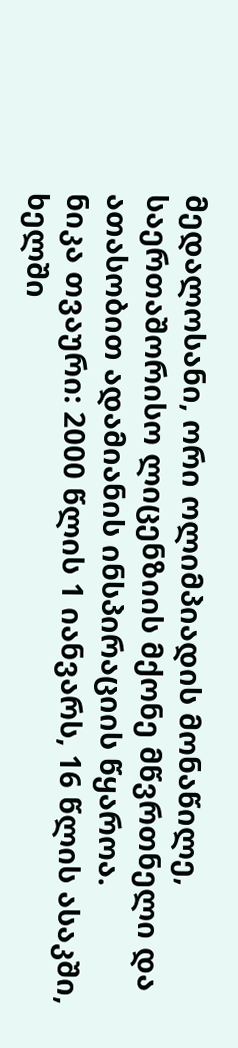მედალოსანი, ორი ოლიმპიადის მონაწილე, საერთაშორისო ლიცენზიის მქონე მწვრთნელი და ათასობით ადამიანის ინსპირაციის წყაროა.
ნიკა თვაური: 2000 წლის 1 იანვარს, 16 წლის ასაკში, ხელში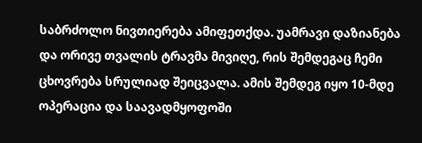საბრძოლო ნივთიერება ამიფეთქდა. უამრავი დაზიანება და ორივე თვალის ტრავმა მივიღე, რის შემდეგაც ჩემი ცხოვრება სრულიად შეიცვალა. ამის შემდეგ იყო 10-მდე ოპერაცია და საავადმყოფოში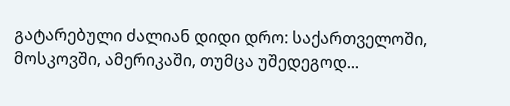გატარებული ძალიან დიდი დრო: საქართველოში, მოსკოვში, ამერიკაში, თუმცა უშედეგოდ...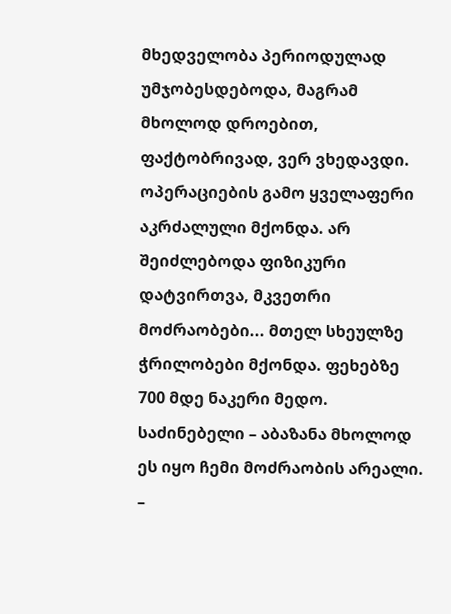მხედველობა პერიოდულად უმჯობესდებოდა, მაგრამ მხოლოდ დროებით, ფაქტობრივად, ვერ ვხედავდი. ოპერაციების გამო ყველაფერი აკრძალული მქონდა. არ შეიძლებოდა ფიზიკური დატვირთვა, მკვეთრი მოძრაობები... მთელ სხეულზე ჭრილობები მქონდა. ფეხებზე 700 მდე ნაკერი მედო. საძინებელი – აბაზანა მხოლოდ ეს იყო ჩემი მოძრაობის არეალი.
–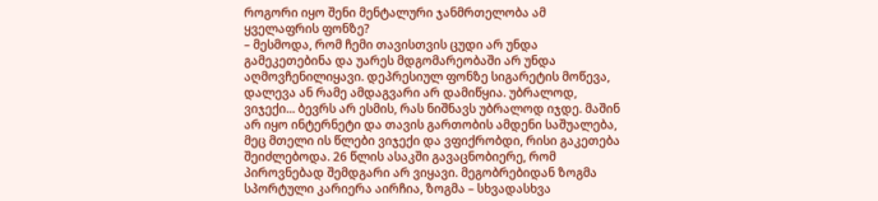როგორი იყო შენი მენტალური ჯანმრთელობა ამ ყველაფრის ფონზე?
– მესმოდა, რომ ჩემი თავისთვის ცუდი არ უნდა გამეკეთებინა და უარეს მდგომარეობაში არ უნდა აღმოვჩენილიყავი. დეპრესიულ ფონზე სიგარეტის მოწევა, დალევა ან რამე ამდაგვარი არ დამიწყია. უბრალოდ, ვიჯექი... ბევრს არ ესმის, რას ნიშნავს უბრალოდ იჯდე. მაშინ არ იყო ინტერნეტი და თავის გართობის ამდენი საშუალება, მეც მთელი ის წლები ვიჯექი და ვფიქრობდი, რისი გაკეთება შეიძლებოდა. 26 წლის ასაკში გავაცნობიერე, რომ პიროვნებად შემდგარი არ ვიყავი. მეგობრებიდან ზოგმა სპორტული კარიერა აირჩია, ზოგმა – სხვადასხვა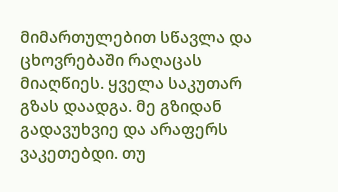მიმართულებით სწავლა და ცხოვრებაში რაღაცას მიაღწიეს. ყველა საკუთარ გზას დაადგა. მე გზიდან გადავუხვიე და არაფერს ვაკეთებდი. თუ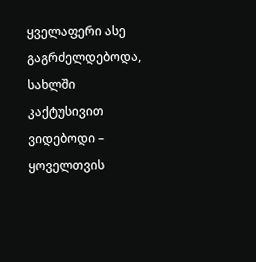ყველაფერი ასე გაგრძელდებოდა, სახლში კაქტუსივით ვიდებოდი – ყოველთვის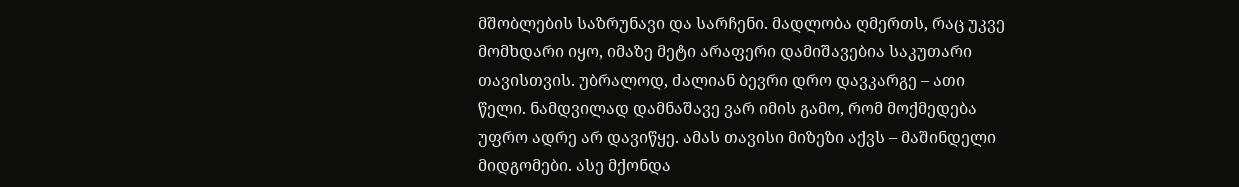მშობლების საზრუნავი და სარჩენი. მადლობა ღმერთს, რაც უკვე მომხდარი იყო, იმაზე მეტი არაფერი დამიშავებია საკუთარი თავისთვის. უბრალოდ, ძალიან ბევრი დრო დავკარგე – ათი წელი. ნამდვილად დამნაშავე ვარ იმის გამო, რომ მოქმედება უფრო ადრე არ დავიწყე. ამას თავისი მიზეზი აქვს – მაშინდელი მიდგომები. ასე მქონდა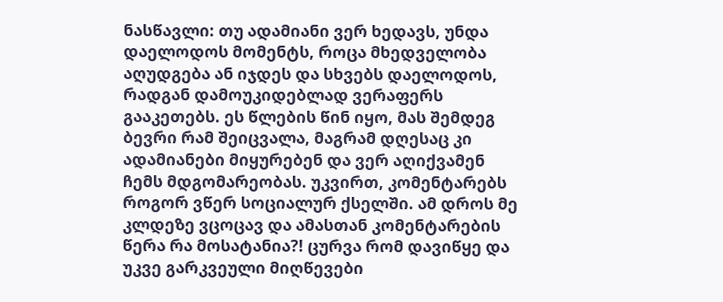ნასწავლი: თუ ადამიანი ვერ ხედავს, უნდა დაელოდოს მომენტს, როცა მხედველობა აღუდგება ან იჯდეს და სხვებს დაელოდოს, რადგან დამოუკიდებლად ვერაფერს გააკეთებს. ეს წლების წინ იყო, მას შემდეგ ბევრი რამ შეიცვალა, მაგრამ დღესაც კი ადამიანები მიყურებენ და ვერ აღიქვამენ ჩემს მდგომარეობას. უკვირთ, კომენტარებს როგორ ვწერ სოციალურ ქსელში. ამ დროს მე კლდეზე ვცოცავ და ამასთან კომენტარების წერა რა მოსატანია?! ცურვა რომ დავიწყე და უკვე გარკვეული მიღწევები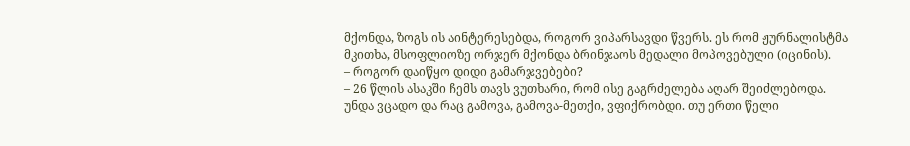მქონდა, ზოგს ის აინტერესებდა, როგორ ვიპარსავდი წვერს. ეს რომ ჟურნალისტმა მკითხა, მსოფლიოზე ორჯერ მქონდა ბრინჯაოს მედალი მოპოვებული (იცინის).
– როგორ დაიწყო დიდი გამარჯვებები?
– 26 წლის ასაკში ჩემს თავს ვუთხარი, რომ ისე გაგრძელება აღარ შეიძლებოდა. უნდა ვცადო და რაც გამოვა, გამოვა-მეთქი, ვფიქრობდი. თუ ერთი წელი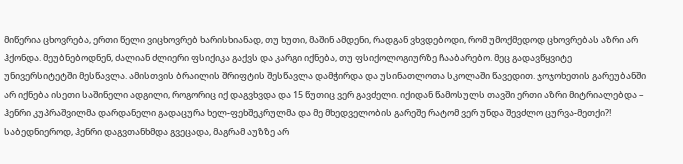მიწერია ცხოვრება, ერთი წელი ვიცხოვრებ ხარისხიანად, თუ ხუთი, მაშინ ამდენი, რადგან ვხვდებოდი, რომ უმოქმედოდ ცხოვრებას აზრი არ ჰქონდა. მეუბნებოდნენ, ძალიან ძლიერი ფსიქიკა გაქვს და კარგი იქნება, თუ ფსიქოლოგიურზე ჩააბარებო. მეც გადავწყვიტე უნივერსიტეტში მესწავლა. ამისთვის ბრაილის შრიფტის შესწავლა დამჭირდა და უსინათლოთა სკოლაში წავედით. ჯოჯოხეთის გარეუბანში არ იქნება ისეთი საშინელი ადგილი, როგორიც იქ დაგვხვდა და 15 წუთიც ვერ გავძელი. იქიდან წამოსულს თავში ერთი აზრი მიტრიალებდა – ჰენრი კუპრაშვილმა დარდანელი გადაცურა ხელ-ფეხშეკრულმა და მე მხედველობის გარეშე რატომ ვერ უნდა შევძლო ცურვა-მეთქი?! საბედნიეროდ, ჰენრი დაგვთანხმდა გვეცადა, მაგრამ აუზზე არ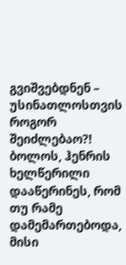გვიშვებდნენ – უსინათლოსთვის როგორ შეიძლებაო?! ბოლოს, ჰენრის ხელწერილი დააწერინეს, რომ თუ რამე დამემართებოდა, მისი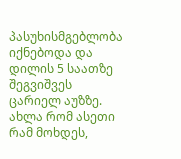პასუხისმგებლობა იქნებოდა და დილის 5 საათზე შეგვიშვეს ცარიელ აუზზე. ახლა რომ ასეთი რამ მოხდეს,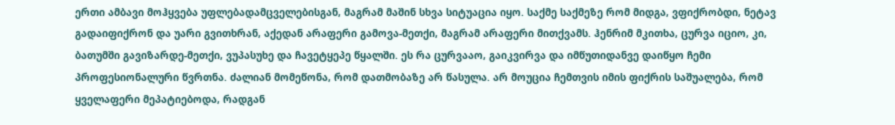ერთი ამბავი მოჰყვება უფლებადამცველებისგან, მაგრამ მაშინ სხვა სიტუაცია იყო. საქმე საქმეზე რომ მიდგა, ვფიქრობდი, ნეტავ გადაიფიქრონ და უარი გვითხრან, აქედან არაფერი გამოვა-მეთქი, მაგრამ არაფერი მითქვამს. ჰენრიმ მკითხა, ცურვა იციო, კი, ბათუმში გავიზარდე-მეთქი, ვუპასუხე და ჩავეტყეპე წყალში. ეს რა ცურვააო, გაიკვირვა და იმწუთიდანვე დაიწყო ჩემი პროფესიონალური წვრთნა. ძალიან მომეწონა, რომ დათმობაზე არ წასულა. არ მოუცია ჩემთვის იმის ფიქრის საშუალება, რომ ყველაფერი მეპატიებოდა, რადგან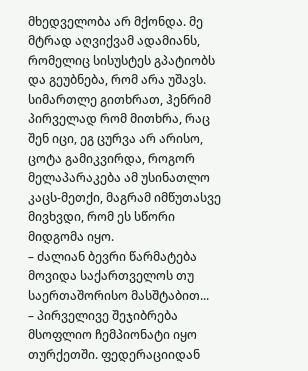მხედველობა არ მქონდა. მე მტრად აღვიქვამ ადამიანს, რომელიც სისუსტეს გპატიობს და გეუბნება, რომ არა უშავს. სიმართლე გითხრათ, ჰენრიმ პირველად რომ მითხრა, რაც შენ იცი, ეგ ცურვა არ არისო, ცოტა გამიკვირდა, როგორ მელაპარაკება ამ უსინათლო კაცს-მეთქი, მაგრამ იმწუთასვე მივხვდი, რომ ეს სწორი მიდგომა იყო.
– ძალიან ბევრი წარმატება მოვიდა საქართველოს თუ საერთაშორისო მასშტაბით...
– პირველივე შეჯიბრება მსოფლიო ჩემპიონატი იყო თურქეთში. ფედერაციიდან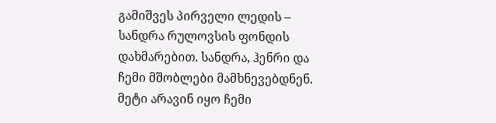გამიშვეს პირველი ლედის – სანდრა რულოვსის ფონდის დახმარებით. სანდრა, ჰენრი და ჩემი მშობლები მამხნევებდნენ. მეტი არავინ იყო ჩემი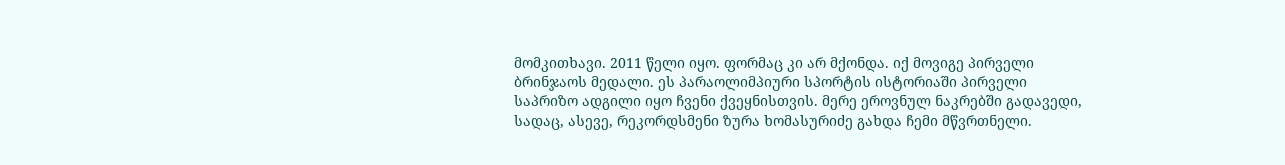მომკითხავი. 2011 წელი იყო. ფორმაც კი არ მქონდა. იქ მოვიგე პირველი ბრინჯაოს მედალი. ეს პარაოლიმპიური სპორტის ისტორიაში პირველი საპრიზო ადგილი იყო ჩვენი ქვეყნისთვის. მერე ეროვნულ ნაკრებში გადავედი, სადაც, ასევე, რეკორდსმენი ზურა ხომასურიძე გახდა ჩემი მწვრთნელი.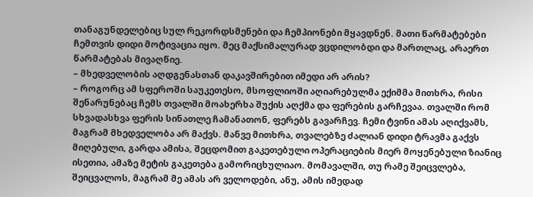თანაგუნდელებიც სულ რეკორდსმენები და ჩემპიონები მყავდნენ. მათი წარმატებები ჩემთვის დიდი მოტივაცია იყო. მეც მაქსიმალურად ვცდილობდი და მართლაც, არაერთ წარმატებას მივაღწიე.
– მხედველობის აღდგენასთან დაკავშირებით იმედი არ არის?
– როგორც ამ სფეროში საუკეთესო, მსოფლიოში აღიარებულმა ექიმმა მითხრა, რისი შენარუნებაც ჩემს თვალში მოახერხა შუქის აღქმა და ფერების გარჩევაა. თვალში რომ სხვადასხვა ფერის სინათლე ჩამანათონ, ფერებს გავარჩევ. ჩემი ტვინი ამას აღიქვამს, მაგრამ მხედველობა არ მაქვს. მანვე მითხრა, თვალებზე ძალიან დიდი ტრავმა გაქვს მიღებული, გარდა ამისა, შეცდომით გაკეთებული ოპერაციების მიერ მოყენებული ზიანიც ისეთია, ამაზე მეტის გაკეთება გამორიცხულიაო. მომავალში, თუ რამე შეიცვლება, შეიცვალოს, მაგრამ მე ამას არ ველოდები, ანუ, ამის იმედად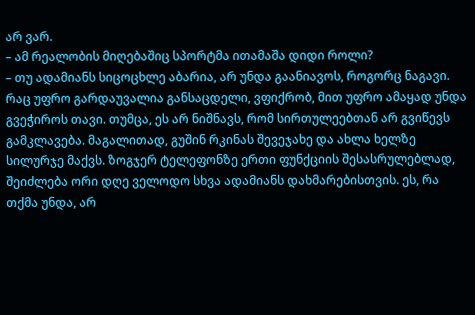არ ვარ.
– ამ რეალობის მიღებაშიც სპორტმა ითამაშა დიდი როლი?
– თუ ადამიანს სიცოცხლე აბარია, არ უნდა გაანიავოს, როგორც ნაგავი. რაც უფრო გარდაუვალია განსაცდელი, ვფიქრობ, მით უფრო ამაყად უნდა გვეჭიროს თავი. თუმცა, ეს არ ნიშნავს, რომ სირთულეებთან არ გვიწევს გამკლავება. მაგალითად, გუშინ რკინას შევეჯახე და ახლა ხელზე სილურჯე მაქვს. ზოგჯერ ტელეფონზე ერთი ფუნქციის შესასრულებლად, შეიძლება ორი დღე ველოდო სხვა ადამიანს დახმარებისთვის. ეს, რა თქმა უნდა, არ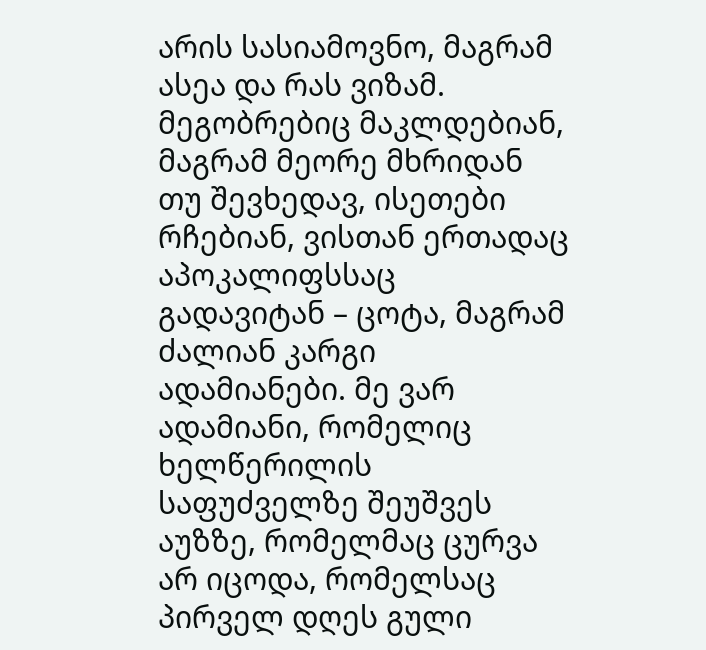არის სასიამოვნო, მაგრამ ასეა და რას ვიზამ. მეგობრებიც მაკლდებიან, მაგრამ მეორე მხრიდან თუ შევხედავ, ისეთები რჩებიან, ვისთან ერთადაც აპოკალიფსსაც გადავიტან – ცოტა, მაგრამ ძალიან კარგი ადამიანები. მე ვარ ადამიანი, რომელიც ხელწერილის საფუძველზე შეუშვეს აუზზე, რომელმაც ცურვა არ იცოდა, რომელსაც პირველ დღეს გული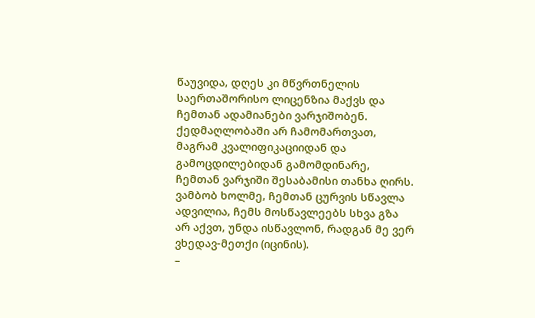წაუვიდა, დღეს კი მწვრთნელის საერთაშორისო ლიცენზია მაქვს და ჩემთან ადამიანები ვარჯიშობენ. ქედმაღლობაში არ ჩამომართვათ, მაგრამ კვალიფიკაციიდან და გამოცდილებიდან გამომდინარე, ჩემთან ვარჯიში შესაბამისი თანხა ღირს. ვამბობ ხოლმე, ჩემთან ცურვის სწავლა ადვილია, ჩემს მოსწავლეებს სხვა გზა არ აქვთ, უნდა ისწავლონ, რადგან მე ვერ ვხედავ-მეთქი (იცინის).
–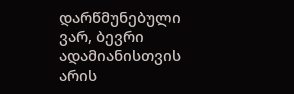დარწმუნებული ვარ, ბევრი ადამიანისთვის არის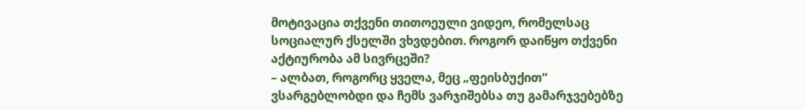მოტივაცია თქვენი თითოეული ვიდეო, რომელსაც სოციალურ ქსელში ვხვდებით. როგორ დაიწყო თქვენი აქტიურობა ამ სივრცეში?
– ალბათ, როგორც ყველა, მეც „ფეისბუქით“ ვსარგებლობდი და ჩემს ვარჯიშებსა თუ გამარჯვებებზე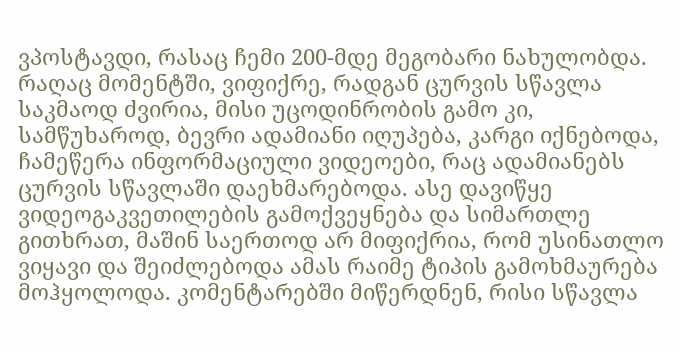ვპოსტავდი, რასაც ჩემი 200-მდე მეგობარი ნახულობდა. რაღაც მომენტში, ვიფიქრე, რადგან ცურვის სწავლა საკმაოდ ძვირია, მისი უცოდინრობის გამო კი, სამწუხაროდ, ბევრი ადამიანი იღუპება, კარგი იქნებოდა, ჩამეწერა ინფორმაციული ვიდეოები, რაც ადამიანებს ცურვის სწავლაში დაეხმარებოდა. ასე დავიწყე ვიდეოგაკვეთილების გამოქვეყნება და სიმართლე გითხრათ, მაშინ საერთოდ არ მიფიქრია, რომ უსინათლო ვიყავი და შეიძლებოდა ამას რაიმე ტიპის გამოხმაურება მოჰყოლოდა. კომენტარებში მიწერდნენ, რისი სწავლა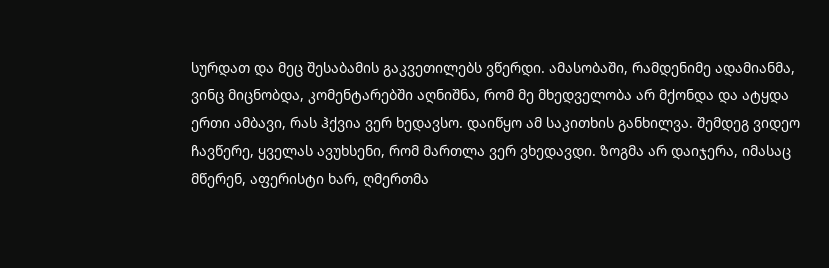სურდათ და მეც შესაბამის გაკვეთილებს ვწერდი. ამასობაში, რამდენიმე ადამიანმა, ვინც მიცნობდა, კომენტარებში აღნიშნა, რომ მე მხედველობა არ მქონდა და ატყდა ერთი ამბავი, რას ჰქვია ვერ ხედავსო. დაიწყო ამ საკითხის განხილვა. შემდეგ ვიდეო ჩავწერე, ყველას ავუხსენი, რომ მართლა ვერ ვხედავდი. ზოგმა არ დაიჯერა, იმასაც მწერენ, აფერისტი ხარ, ღმერთმა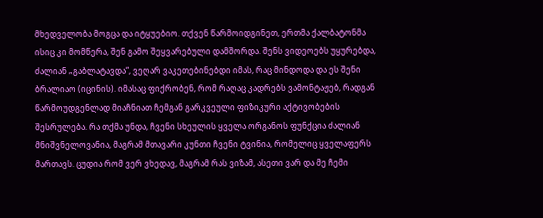მხედველობა მოგცა და იტყუებიო. თქვენ წარმოიდგინეთ, ერთმა ქალბატონმა ისიც კი მომწერა, შენ გამო შეყვარებული დამშორდა. შენს ვიდეოებს უყურებდა, ძალიან „გაბლატავდა“, ვეღარ ვაკეთებინებდი იმას, რაც მინდოდა და ეს შენი ბრალიაო (იცინის). იმასაც ფიქრობენ, რომ რაღაც კადრებს ვამონტაჟებ, რადგან წარმოუდგენლად მიაჩნიათ ჩემგან გარკვეული ფიზიკური აქტივობების შესრულება. რა თქმა უნდა, ჩვენი სხეულის ყველა ორგანოს ფუნქცია ძალიან მნიშვნელოვანია, მაგრამ მთავარი კუნთი ჩვენი ტვინია, რომელიც ყველაფერს მართავს. ცუდია რომ ვერ ვხედავ, მაგრამ რას ვიზამ, ასეთი ვარ და მე ჩემი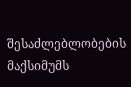შესაძლებლობების მაქსიმუმს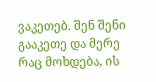ვაკეთებ. შენ შენი გააკეთე და მერე რაც მოხდება, ის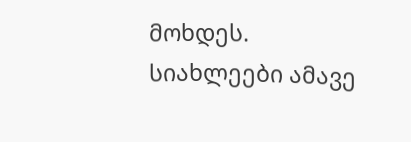მოხდეს.
სიახლეები ამავე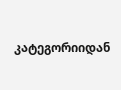კატეგორიიდან